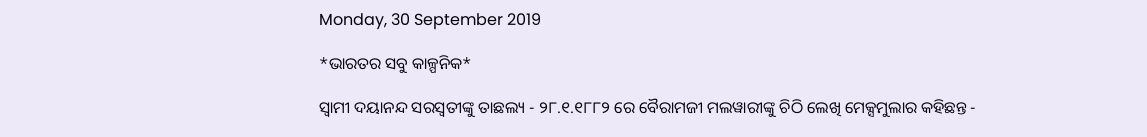Monday, 30 September 2019

*ଭାରତର ସବୁ କାଳ୍ପନିକ*

ସ୍ୱାମୀ ଦୟାନନ୍ଦ ସରସ୍ୱତୀଙ୍କୁ ତାଛଲ୍ୟ - ୨୮.୧.୧୮୮୨ ରେ ବୈରାମଜୀ ମଲୱାରୀଙ୍କୁ ଚିଠି ଲେଖି ମେକ୍ସମୁଲାର କହିଛନ୍ତ -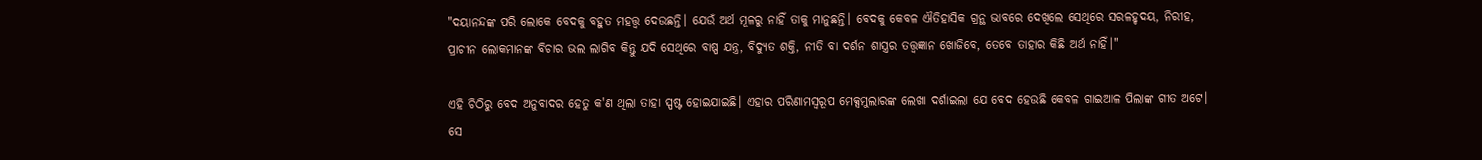"ଦୟାନନ୍ଦଙ୍କ ପରି ଲୋକେ ବେଦକୁ ବହୁତ ମହତ୍ତ୍ୱ ଦେଉଛନ୍ତି। ଯେଉଁ ଅର୍ଥ ମୂଳରୁ ନାହିଁ ତାକୁ ମାନୁଛନ୍ତି। ବେଦକୁ କେବଳ ଐତିହାସିକ ଗ୍ରନ୍ଥ ଭାବରେ ଦେଖିଲେ ସେଥିରେ ସରଳହୃଦୟ, ନିରୀହ, ପ୍ରାଚୀନ ଲୋକମାନଙ୍କ ବିଚାର ଭଲ ଲାଗିବ କିନ୍ତୁ ଯଦି ସେଥିରେ ବାଷ୍ପ ଯନ୍ତ୍ର, ବିଦ୍ୟୁତ ଶକ୍ତି, ନୀତି ବା ଦର୍ଶନ ଶାସ୍ତ୍ରର ତତ୍ତ୍ୱଜ୍ଞାନ ଖୋଜିବେ, ତେବେ ତାହାର କିଛି ଅର୍ଥ ନାହିଁ।"

ଏହି ଚିଠିରୁ ବେଦ ଅନୁବାଦର ହେତୁ କ'ଣ ଥିଲା ତାହା ସ୍ପଷ୍ଟ ହୋଇଯାଇଛି। ଏହାର ପରିଣାମସ୍ୱରୂପ ମେକ୍ସମୁଲାରଙ୍କ ଲେଖା ଦର୍ଶାଇଲା ଯେ ବେଦ ହେଉଛି କେବଳ ଗାଇଆଳ ପିଲାଙ୍କ ଗୀତ ଅଟେ। ସେ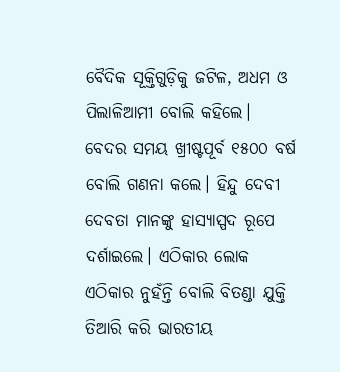ବୈଦିକ ସୂକ୍ତିଗୁଡ଼ିକୁ ଜଟିଳ, ଅଧମ ଓ ପିଲାଳିଆମୀ ବୋଲି କହିଲେ। ବେଦର ସମୟ ଖ୍ରୀଷ୍ଟପୂର୍ବ ୧୫୦୦ ବର୍ଷ ବୋଲି ଗଣନା କଲେ। ହିନ୍ଦୁ ଦେବୀ ଦେବତା ମାନଙ୍କୁ ହାସ୍ୟାସ୍ପଦ ରୂପେ ଦର୍ଶାଇଲେ। ଏଠିକାର ଲୋକ ଏଠିକାର ନୁହଁନ୍ତି ବୋଲି ବିତଣ୍ଡା ଯୁକ୍ତି ତିଆରି କରି ଭାରତୀୟ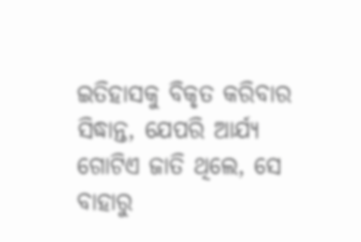ଇତିହାସକୁ ବିକୃତ କରିବାର ସିଦ୍ଧାନ୍ତ, ଯେପରି ଆର୍ଯ୍ୟ ଗୋଟିଏ ଜାତି ଥିଲେ, ସେ ବାହାରୁ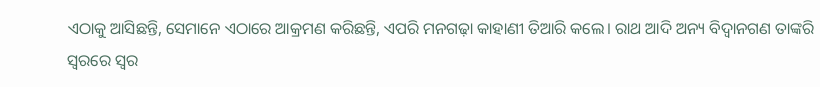ଏଠାକୁ ଆସିଛନ୍ତି, ସେମାନେ ଏଠାରେ ଆକ୍ରମଣ କରିଛନ୍ତି, ଏପରି ମନଗଢ଼ା କାହାଣୀ ତିଆରି କଲେ। ରାଥ ଆଦି ଅନ୍ୟ ବିଦ୍ୱାନଗଣ ତାଙ୍କରି ସ୍ୱରରେ ସ୍ୱର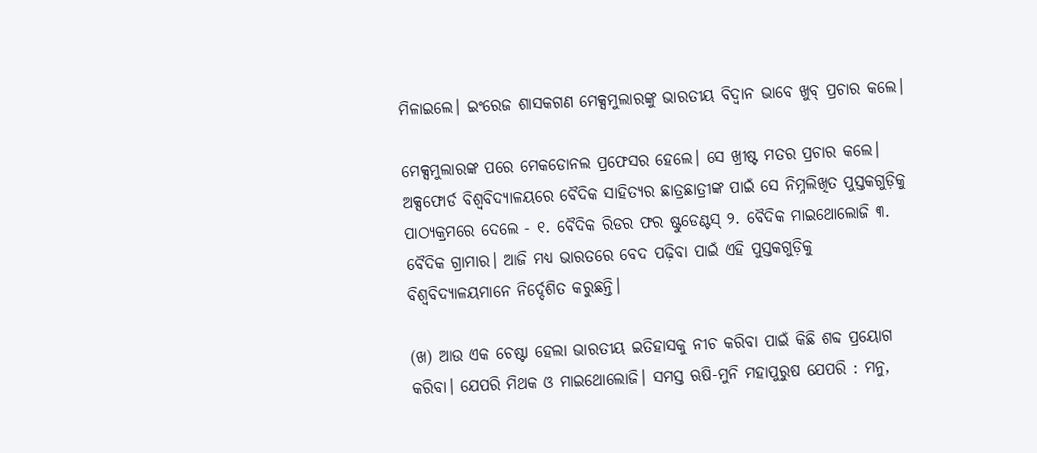ମିଳାଇଲେ। ଇଂରେଜ ଶାସକଗଣ ମେକ୍ସମୁଲାରଙ୍କୁ ଭାରତୀୟ ବିଦ୍ୱାନ ଭାବେ ଖୁବ୍ ପ୍ରଚାର କଲେ।

ମେକ୍ସମୁଲାରଙ୍କ ପରେ ମେକଡୋନଲ ପ୍ରଫେସର ହେଲେ। ସେ ଖ୍ରୀଷ୍ଟ ମତର ପ୍ରଚାର କଲେ। ଅକ୍ସଫୋର୍ଡ ବିଶ୍ୱବିଦ୍ୟାଳୟରେ ବୈଦିକ ସାହିତ୍ୟର ଛାତ୍ରଛାତ୍ରୀଙ୍କ ପାଇଁ ସେ ନିମ୍ନଲିଖିତ ପୁସ୍ତକଗୁଡ଼ିକୁ ପାଠ୍ୟକ୍ରମରେ ଦେଲେ - ୧. ବୈଦିକ ରିଡର ଫର ଷ୍ଟୁଡେଣ୍ଟସ୍ ୨. ବୈଦିକ ମାଇଥୋଲୋଜି ୩. ବୈଦିକ ଗ୍ରାମାର। ଆଜି ମଧ୍ୟ ଭାରତରେ ବେଦ ପଢ଼ିବା ପାଇଁ ଏହି ପୁସ୍ତକଗୁଡ଼ିକୁ ବିଶ୍ୱବିଦ୍ୟାଳୟମାନେ ନିର୍ଦ୍ଦେଶିତ କରୁଛନ୍ତି।

(ଖ) ଆଉ ଏକ ଚେଷ୍ଟା ହେଲା ଭାରତୀୟ ଇତିହାସକୁ ନୀଚ କରିବା ପାଇଁ କିଛି ଶବ୍ଦ ପ୍ରୟୋଗ କରିବା। ଯେପରି ମିଥକ ଓ ମାଇଥୋଲୋଜି। ସମସ୍ତ ଋଷି-ମୁନି ମହାପୁରୁଷ ଯେପରି : ମନୁ,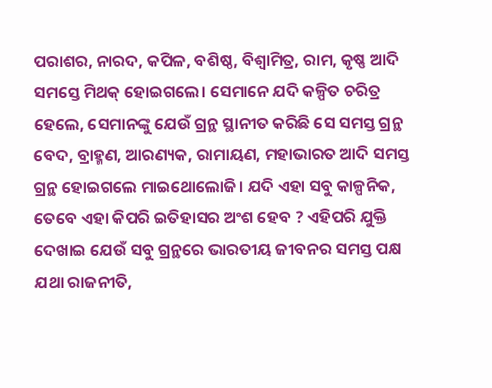ପରାଶର, ନାରଦ, କପିଳ, ବଶିଷ୍ଠ, ବିଶ୍ଵାମିତ୍ର, ରାମ, କୃଷ୍ଣ ଆଦି ସମସ୍ତେ ମିଥକ୍ ହୋଇଗଲେ। ସେମାନେ ଯଦି କଳ୍ପିତ ଚରିତ୍ର ହେଲେ, ସେମାନଙ୍କୁ ଯେଉଁ ଗ୍ରନ୍ଥ ସ୍ଥାନୀତ କରିଛି ସେ ସମସ୍ତ ଗ୍ରନ୍ଥ ବେଦ, ବ୍ରାହ୍ମଣ, ଆରଣ୍ୟକ, ରାମାୟଣ, ମହାଭାରତ ଆଦି ସମସ୍ତ ଗ୍ରନ୍ଥ ହୋଇଗଲେ ମାଇଥୋଲୋଜି। ଯଦି ଏହା ସବୁ କାଳ୍ପନିକ, ତେବେ ଏହା କିପରି ଇତିହାସର ଅଂଶ ହେବ ? ଏହିପରି ଯୁକ୍ତି ଦେଖାଇ ଯେଉଁ ସବୁ ଗ୍ରନ୍ଥରେ ଭାରତୀୟ ଜୀବନର ସମସ୍ତ ପକ୍ଷ ଯଥା ରାଜନୀତି,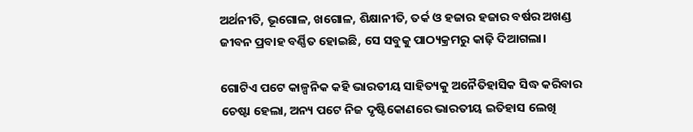ଅର୍ଥନୀତି, ଭୂଗୋଳ, ଖଗୋଳ, ଶିକ୍ଷାନୀତି, ତର୍କ ଓ ହଜାର ହଜାର ବର୍ଷର ଅଖଣ୍ଡ ଜୀବନ ପ୍ରବାହ ବର୍ଣ୍ଣିତ ହୋଇଛି, ସେ ସବୁକୁ ପାଠ୍ୟକ୍ରମରୁ କାଢ଼ି ଦିଆଗଲା।

ଗୋଟିଏ ପଟେ କାଳ୍ପନିକ କହି ଭାରତୀୟ ସାହିତ୍ୟକୁ ଅନୈତିହାସିକ ସିଦ୍ଧ କରିବାର ଚେଷ୍ଟା ହେଲା, ଅନ୍ୟ ପଟେ ନିଜ ଦୃଷ୍ଟିକୋଣରେ ଭାରତୀୟ ଇତିହାସ ଲେଖି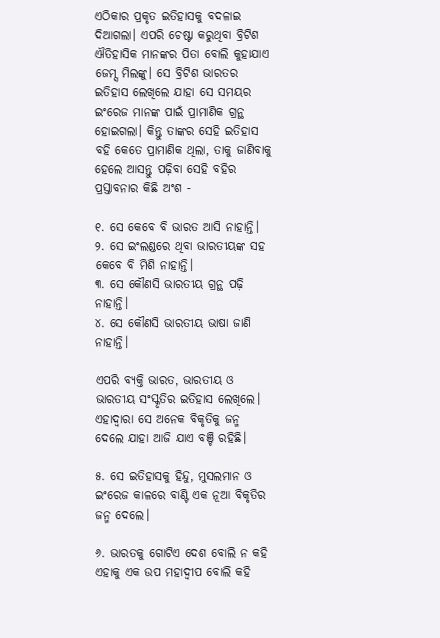ଏଠିକାର ପ୍ରକୃତ ଇତିହାସକୁ ବଦଳାଇ ଦିଆଗଲା। ଏପରି ଚେଷ୍ଟା କରୁଥିବା ବ୍ରିଟିଶ ଐତିହାସିକ ମାନଙ୍କର ପିତା ବୋଲି କୁହାଯାଏ ଜେମ୍ସ ମିଲଙ୍କୁ। ସେ ବ୍ରିଟିଶ ଭାରତର ଇତିହାସ ଲେଖିଲେ ଯାହା ସେ ସମୟର ଇଂରେଜ ମାନଙ୍କ ପାଇଁ ପ୍ରାମାଣିକ ଗ୍ରନ୍ଥ ହୋଇଗଲା। କିନ୍ତୁ ତାଙ୍କର ସେହି ଇତିହାସ ବହି କେତେ ପ୍ରାମାଣିକ ଥିଲା, ତାକୁ ଜାଣିବାକୁ ହେଲେ ଆସନ୍ତୁ ପଢ଼ିବା ସେହି ବହିର ପ୍ରସ୍ତାବନାର କିଛି ଅଂଶ -

୧. ସେ କେବେ ବି ଭାରତ ଆସି ନାହାନ୍ତି।
୨. ସେ ଇଂଲଣ୍ଡରେ ଥିବା ଭାରତୀୟଙ୍କ ସହ କେବେ ବି ମିଶି ନାହାନ୍ତି।
୩. ସେ କୌଣସି ଭାରତୀୟ ଗ୍ରନ୍ଥ ପଢ଼ି ନାହାନ୍ତି।
୪. ସେ କୌଣସି ଭାରତୀୟ ଭାଷା ଜାଣି ନାହାନ୍ତି।

ଏପରି ବ୍ୟକ୍ତି ଭାରତ, ଭାରତୀୟ ଓ ଭାରତୀୟ ସଂସ୍କୃତିର ଇତିହାସ ଲେଖିଲେ। ଏହାଦ୍ୱାରା ସେ ଅନେକ ବିକୃତିକୁ ଜନ୍ମ ଦେଲେ ଯାହା ଆଜି ଯାଏ ବଞ୍ଚି ରହିଛି।

୫. ସେ ଇତିହାସକୁ ହିନ୍ଦୁ, ମୁସଲମାନ ଓ ଇଂରେଜ କାଳରେ ବାଣ୍ଟି ଏକ ନୂଆ ବିକୃତିର ଜନ୍ମ ଦେଲେ।

୬. ଭାରତକୁ ଗୋଟିଏ ଦେଶ ବୋଲି ନ କହି ଏହାକୁ ଏକ ଉପ ମହାଦ୍ବୀପ ବୋଲି କହି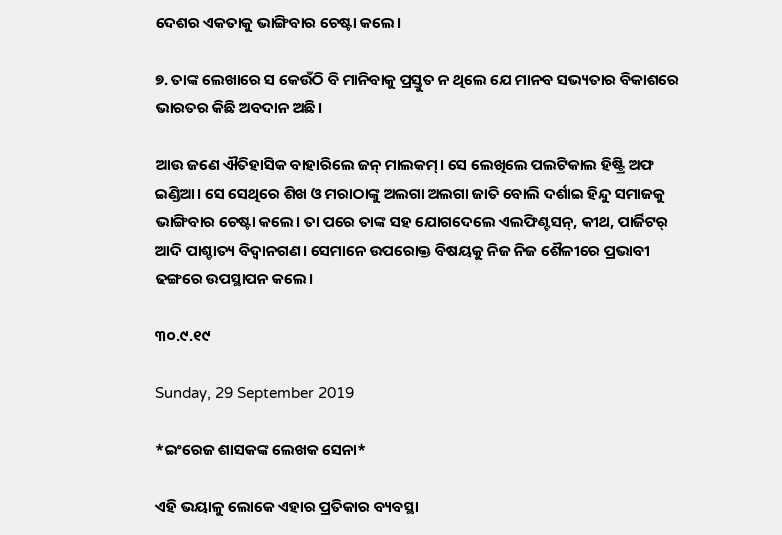ଦେଶର ଏକତାକୁ ଭାଙ୍ଗିବାର ଚେଷ୍ଟା କଲେ।

୭. ତାଙ୍କ ଲେଖାରେ ସ କେଉଁଠି ବି ମାନିବାକୁ ପ୍ରସ୍ତୁତ ନ ଥିଲେ ଯେ ମାନବ ସଭ୍ୟତାର ବିକାଶରେ ଭାରତର କିଛି ଅବଦାନ ଅଛି।

ଆଉ ଜଣେ ଐତିହାସିକ ବାହାରିଲେ ଜନ୍ ମାଲକମ୍। ସେ ଲେଖିଲେ ପଲଟିକାଲ ହିଷ୍ଟ୍ରି ଅଫ ଇଣ୍ଡିଆ। ସେ ସେଥିରେ ଶିଖ ଓ ମରାଠାଙ୍କୁ ଅଲଗା ଅଲଗା ଜାତି ବୋଲି ଦର୍ଶାଇ ହିନ୍ଦୁ ସମାଜକୁ ଭାଙ୍ଗିବାର ଚେଷ୍ଟା କଲେ। ତା ପରେ ତାଙ୍କ ସହ ଯୋଗଦେଲେ ଏଲଫିଣ୍ଟସନ୍, କୀଥ, ପାର୍ଜିଟର୍ ଆଦି ପାଶ୍ଚାତ୍ୟ ବିଦ୍ୱାନଗଣ। ସେମାନେ ଉପରୋକ୍ତ ବିଷୟକୁ ନିଜ ନିଜ ଶୈଳୀରେ ପ୍ରଭାବୀ ଢଙ୍ଗରେ ଉପସ୍ଥାପନ କଲେ।

୩୦.୯.୧୯

Sunday, 29 September 2019

*ଇଂରେଜ ଶାସକଙ୍କ ଲେଖକ ସେନା*

ଏହି ଭୟାଳୁ ଲୋକେ ଏହାର ପ୍ରତିକାର ବ୍ୟବସ୍ଥା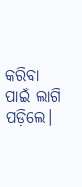କରିବା ପାଇଁ ଲାଗି ପଡ଼ିଲେ।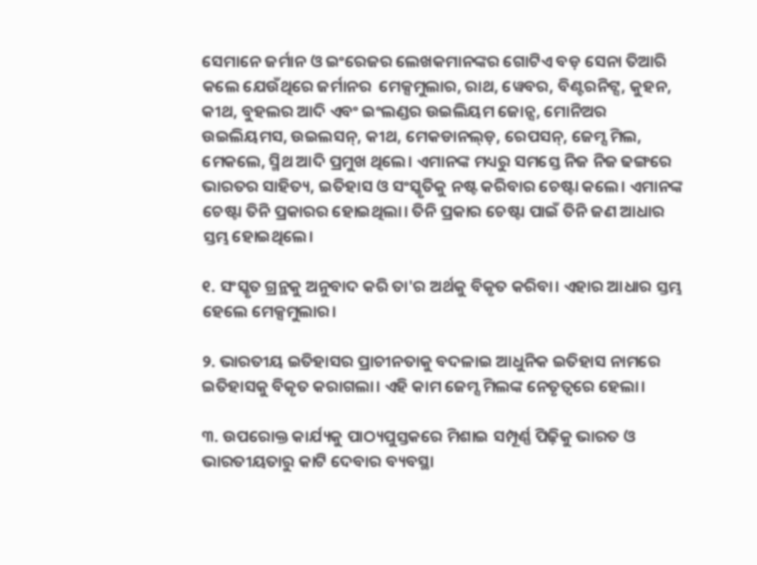ସେମାନେ ଜର୍ମାନ ଓ ଇଂରେଜର ଲେଖକମାନଙ୍କର ଗୋଟିଏ ବଡ଼ ସେନା ତିଆରି କଲେ ଯେଉଁଥିରେ ଜର୍ମାନର  ମେକ୍ସମୁଲାର, ରାଥ, ୱେବର, ବିଣ୍ଟରନିଟ୍ସ, କୁହନ, କୀଥ, ବୁହଲର ଆଦି ଏବଂ ଇଂଲଣ୍ଡର ଉଇଲିୟମ ଜୋନ୍ସ, ମୋନିଅର ଉଇଲିୟମସ, ଉଇଲସନ୍, କୀଥ, ମେକଡାନଲ୍ଡ଼, ରେପସନ୍, ଜେମ୍ସ ମିଲ, ମେକଲେ, ସ୍ମିଥ ଆଦି ପ୍ରମୁଖ ଥିଲେ। ଏମାନଙ୍କ ମଧ୍ୟରୁ ସମସ୍ତେ ନିଜ ନିଜ ଢଙ୍ଗରେ ଭାରତର ସାହିତ୍ୟ, ଇତିହାସ ଓ ସଂସ୍କୃତିକୁ ନଷ୍ଟ କରିବାର ଚେଷ୍ଟା କଲେ। ଏମାନଙ୍କ ଚେଷ୍ଟା ତିନି ପ୍ରକାରର ହୋଇଥିଲା। ତିନି ପ୍ରକାର ଚେଷ୍ଟା ପାଇଁ ତିନି ଜଣ ଆଧାର ସ୍ତମ୍ଭ ହୋଇଥିଲେ।

୧. ସଂସ୍କୃତ ଗ୍ରନ୍ଥକୁ ଅନୁବାଦ କରି ତା'ର ଅର୍ଥକୁ ବିକୃତ କରିବା। ଏହାର ଆଧାର ସ୍ତମ୍ଭ ହେଲେ ମେକ୍ସମୁଲାର।

୨. ଭାରତୀୟ ଇତିହାସର ପ୍ରାଚୀନତାକୁ ବଦଳାଇ ଆଧୁନିକ ଇତିହାସ ନାମରେ ଇତିହାସକୁ ବିକୃତ କରାଗଲା। ଏହି କାମ ଜେମ୍ସ ମିଲଙ୍କ ନେତୃତ୍ୱରେ ହେଲା।

୩. ଉପରୋକ୍ତ କାର୍ଯ୍ୟକୁ ପାଠ୍ୟପୁସ୍ତକରେ ମିଶାଇ ସମ୍ପୂର୍ଣ୍ଣ ପିଢ଼ିକୁ ଭାରତ ଓ ଭାରତୀୟତାରୁ କାଟି ଦେବାର ବ୍ୟବସ୍ଥା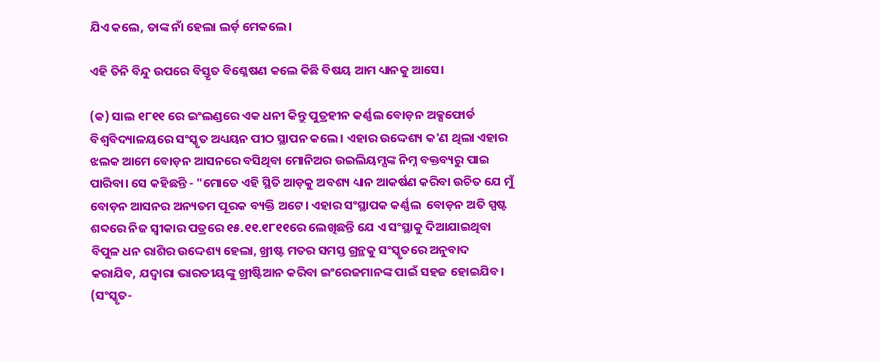ଯିଏ କଲେ, ତାଙ୍କ ନାଁ ହେଲା ଲର୍ଡ଼ ମେକଲେ।

ଏହି ତିନି ବିନ୍ଦୁ ଉପରେ ବିସ୍ତୃତ ବିଶ୍ଳେଷଣ କଲେ କିଛି ବିଷୟ ଆମ ଧ୍ୟାନକୁ ଆସେ।

(କ) ସାଲ ୧୮୧୧ ରେ ଇଂଲଣ୍ଡରେ ଏକ ଧନୀ କିନ୍ତୁ ପୁତ୍ରହୀନ କର୍ଣ୍ଣଲ ବୋଡ଼ନ ଅକ୍ସଫୋର୍ଡ ବିଶ୍ୱବିଦ୍ୟାଳୟରେ ସଂସ୍କୃତ ଅଧ୍ୟୟନ ପୀଠ ସ୍ଥାପନ କଲେ। ଏହାର ଉଦ୍ଦେଶ୍ୟ କ'ଣ ଥିଲା ଏହାର ଝଲକ ଆମେ ବୋଡ଼ନ ଆସନରେ ବସିଥିବା ମୋନିଅର ଉଇଲିୟମ୍ସଙ୍କ ନିମ୍ନ ବକ୍ତବ୍ୟରୁ ପାଇ ପାରିବା। ସେ କହିଛନ୍ତି - "ମୋତେ ଏହି ସ୍ଥିତି ଆଡ଼କୁ ଅବଶ୍ୟ ଧ୍ୟାନ ଆକର୍ଷଣ କରିବା ଉଚିତ ଯେ ମୁଁ ବୋଡ଼ନ ଆସନର ଅନ୍ୟତମ ପୂରକ ବ୍ୟକ୍ତି ଅଟେ। ଏହାର ସଂସ୍ଥାପକ କର୍ଣ୍ଣଲ  ବୋଡ଼ନ ଅତି ସ୍ପଷ୍ଟ ଶବ୍ଦରେ ନିଜ ସ୍ବୀକାର ପତ୍ରରେ ୧୫.୧୧.୧୮୧୧ରେ ଲେଖିଛନ୍ତି ଯେ ଏ ସଂସ୍ଥାକୁ ଦିଆଯାଇଥିବା ବିପୁଳ ଧନ ରାଶିର ଉଦ୍ଦେଶ୍ୟ ହେଲା, ଖ୍ରୀଷ୍ଟ ମତର ସମସ୍ତ ଗ୍ରନ୍ଥକୁ ସଂସ୍କୃତରେ ଅନୁବାଦ କରାଯିବ, ଯଦ୍ୱାରା ଭାରତୀୟଙ୍କୁ ଖ୍ରୀଷ୍ଟିଆନ କରିବା ଇଂରେଜମାନଙ୍କ ପାଇଁ ସହଜ ହୋଇଯିବ। (ସଂସ୍କୃତ-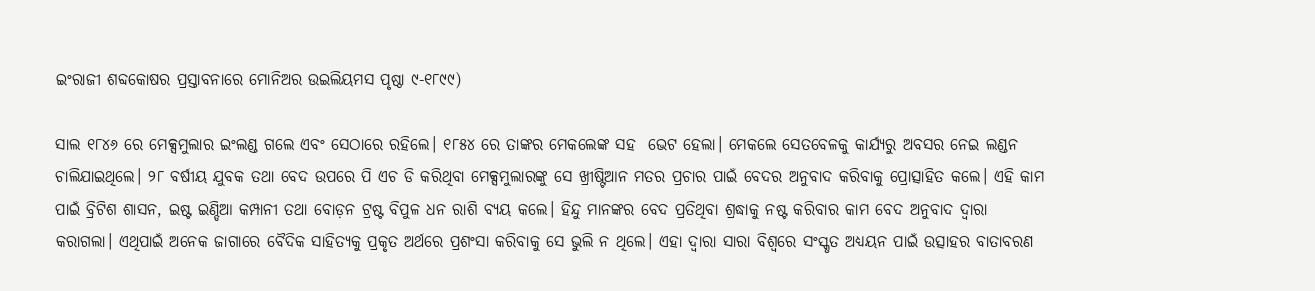ଇଂରାଜୀ ଶବ୍ଦକୋଷର ପ୍ରସ୍ତାବନାରେ ମୋନିଅର ଉଇଲିୟମସ ପୃଷ୍ଠା ୯-୧୮୯୯)

ସାଲ ୧୮୪୬ ରେ ମେକ୍ସମୁଲାର ଇଂଲଣ୍ଡ ଗଲେ ଏବଂ ସେଠାରେ ରହିଲେ। ୧୮୫୪ ରେ ତାଙ୍କର ମେକଲେଙ୍କ ସହ  ଭେଟ ହେଲା। ମେକଲେ ସେତବେଳକୁ କାର୍ଯ୍ୟରୁ ଅବସର ନେଇ ଲଣ୍ଡନ ଚାଲିଯାଇଥିଲେ। ୨୮ ବର୍ଷୀୟ ଯୁବକ ତଥା ବେଦ ଉପରେ ପି ଏଚ ଡି କରିଥିବା ମେକ୍ସମୁଲାରଙ୍କୁ ସେ ଖ୍ରୀଷ୍ଟିଆନ ମତର ପ୍ରଚାର ପାଇଁ ବେଦର ଅନୁବାଦ କରିବାକୁ ପ୍ରୋତ୍ସାହିତ କଲେ। ଏହି କାମ ପାଇଁ ବ୍ରିଟିଶ ଶାସନ, ଇଷ୍ଟ ଇଣ୍ଡିଆ କମ୍ପାନୀ ତଥା ବୋଡ଼ନ ଟ୍ରଷ୍ଟ ବିପୁଳ ଧନ ରାଶି ବ୍ୟୟ କଲେ। ହିନ୍ଦୁ ମାନଙ୍କର ବେଦ ପ୍ରତିଥିବା ଶ୍ରଦ୍ଧାକୁ ନଷ୍ଟ କରିବାର କାମ ବେଦ ଅନୁବାଦ ଦ୍ୱାରା କରାଗଲା। ଏଥିପାଇଁ ଅନେକ ଜାଗାରେ ବୈଦିକ ସାହିତ୍ୟକୁ ପ୍ରକୃତ ଅର୍ଥରେ ପ୍ରଶଂସା କରିବାକୁ ସେ ଭୁଲି ନ ଥିଲେ। ଏହା ଦ୍ୱାରା ସାରା ବିଶ୍ୱରେ ସଂସ୍କୃତ ଅଧ୍ୟୟନ ପାଇଁ ଉତ୍ସାହର ବାତାବରଣ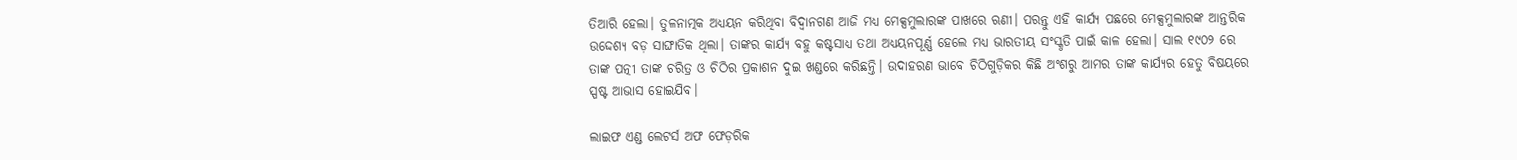ତିଆରି ହେଲା। ତୁଳନାତ୍ମକ ଅଧ୍ୟୟନ କରିଥିବା ବିଦ୍ୱାନଗଣ ଆଜି ମଧ୍ୟ ମେକ୍ସମୁଲାରଙ୍କ ପାଖରେ ଋଣୀ। ପରନ୍ତୁ ଏହି କାର୍ଯ୍ୟ ପଛରେ ମେକ୍ସମୁଲାରଙ୍କ ଆନ୍ତରିକ ଉଦ୍ଦେଶ୍ୟ ବଡ଼ ସାଙ୍ଘାତିକ ଥିଲା। ତାଙ୍କର କାର୍ଯ୍ୟ ବହୁ କଷ୍ଟସାଧ୍ୟ ତଥା ଅଧ୍ୟୟନପୂର୍ଣ୍ଣ ହେଲେ ମଧ୍ୟ ଭାରତୀୟ ସଂସ୍କୃତି ପାଇଁ କାଳ ହେଲା। ସାଲ ୧୯୦୨ ରେ ତାଙ୍କ ପତ୍ନୀ ତାଙ୍କ ଚରିତ୍ର ଓ ଚିଠିର ପ୍ରକାଶନ ଦୁଇ ଖଣ୍ଡରେ କରିଛନ୍ତି। ଉଦାହରଣ ଭାବେ ଚିଠିଗୁଡ଼ିକର କିଛି ଅଂଶରୁ ଆମର ତାଙ୍କ କାର୍ଯ୍ୟର ହେତୁ ବିଷୟରେ ସ୍ପଷ୍ଟ ଆଭାସ ହୋଇଯିବ।

ଲାଇଫ ଏଣ୍ଡ ଲେଟର୍ସ ଅଫ ଫେଡ଼ରିକ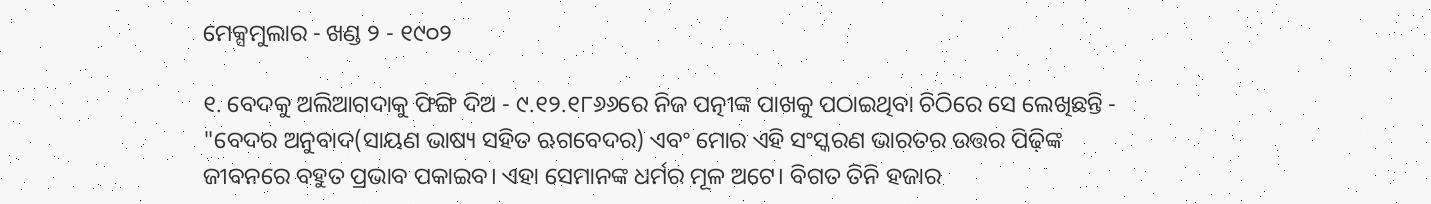ମେକ୍ସମୁଲାର - ଖଣ୍ଡ ୨ - ୧୯୦୨

୧. ବେଦକୁ ଅଲିଆଗଦାକୁ ଫିଙ୍ଗି ଦିଅ - ୯.୧୨.୧୮୬୬ରେ ନିଜ ପତ୍ନୀଙ୍କ ପାଖକୁ ପଠାଇଥିବା ଚିଠିରେ ସେ ଲେଖିଛନ୍ତି - "ବେଦର ଅନୁବାଦ(ସାୟଣ ଭାଷ୍ୟ ସହିତ ଋଗବେଦର) ଏବଂ ମୋର ଏହି ସଂସ୍କରଣ ଭାରତର ଉତ୍ତର ପିଢ଼ିଙ୍କ ଜୀବନରେ ବହୁତ ପ୍ରଭାବ ପକାଇବ। ଏହା ସେମାନଙ୍କ ଧର୍ମର ମୂଳ ଅଟେ। ବିଗତ ତିନି ହଜାର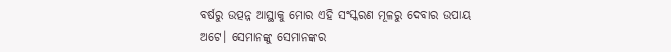ବର୍ଷରୁ ଉତ୍ପନ୍ନ ଆସ୍ଥାକୁ ମୋର ଏହି ସଂସ୍କରଣ ମୂଳରୁ ଦେବାର ଉପାୟ ଅଟେ। ସେମାନଙ୍କୁ ସେମାନଙ୍କର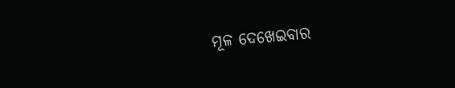ମୂଳ ଦେଖେଇବାର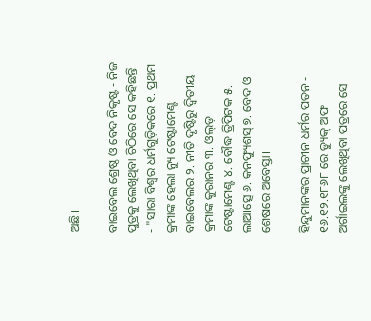ଅଛି।

ବାଇବେଲ ଶ୍ରେଷ୍ଠ ଓ ବେଦ ନିକୃଷ୍ଟ - ନିଜ ପୁତ୍ରକୁ ଲେଖିଥିବା ଚିଠିରେ ସେ କହିଛନ୍ତି - "ସାରା ବିଶ୍ୱର ଧର୍ମଗୁଡ଼ିକରେ ୧. ପ୍ରଥମ କ୍ରମାଙ୍କ ହେଲା ନ୍ୟୁ ଟେଷ୍ଟାମେଣ୍ଟ ବାଇବେଲର ୨. ନୀତି ଦୃଷ୍ଟିରୁ ଦ୍ଵିତୀୟ କ୍ରମାଙ୍କ କୁରାନର ୩. ଓଲ୍ଡ଼ ଟେଷ୍ଟାମେଣ୍ଟ ୪. ବୌଦ୍ଧ ତ୍ରିପିଟକ ୫. ଲାଆତ୍ସେ ୬. କନଫ୍ୟୁଶସ୍ ୭. ବେଦ ଓ ଶେଷରେ ଅବେସ୍ତା।

ହିନ୍ଦୁମାନଙ୍କର ପ୍ରାଚୀନ ଧର୍ମର ପତନ - ୧୬.୧୨.୧୮୬୮ ରେ ଡ୍ୟୁକ୍ ଅଫ ଅର୍ଗାଇଲଙ୍କୁ ଲେଖିଥିବା ପତ୍ରରେ ସେ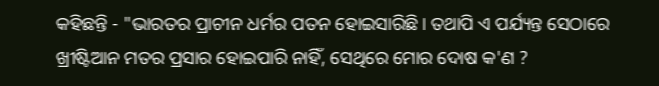କହିଛନ୍ତି - "ଭାରତର ପ୍ରାଚୀନ ଧର୍ମର ପତନ ହୋଇସାରିଛି। ତଥାପି ଏ ପର୍ଯ୍ୟନ୍ତ ସେଠାରେ ଖ୍ରୀଷ୍ଟିଆନ ମତର ପ୍ରସାର ହୋଇପାରି ନାହିଁ, ସେଥିରେ ମୋର ଦୋଷ କ'ଣ ?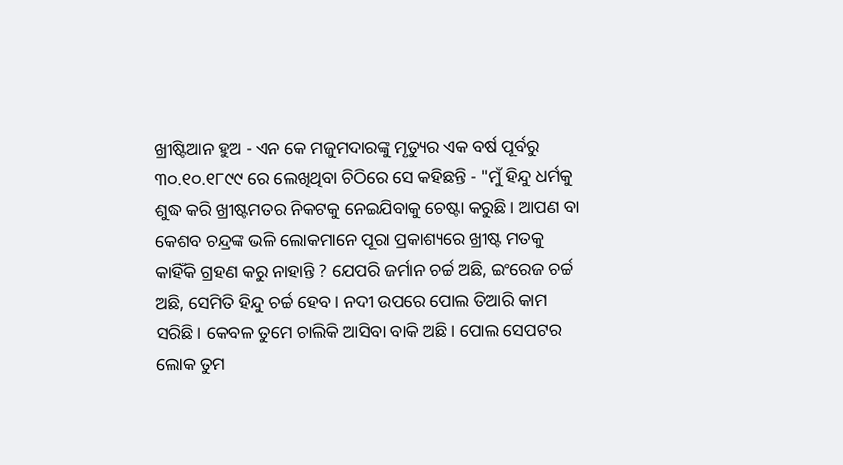ଖ୍ରୀଷ୍ଟିଆନ ହୁଅ - ଏନ କେ ମଜୁମଦାରଙ୍କୁ ମୃତ୍ୟୁର ଏକ ବର୍ଷ ପୂର୍ବରୁ ୩୦.୧୦.୧୮୯୯ ରେ ଲେଖିଥିବା ଚିଠିରେ ସେ କହିଛନ୍ତି - "ମୁଁ ହିନ୍ଦୁ ଧର୍ମକୁ ଶୁଦ୍ଧ କରି ଖ୍ରୀଷ୍ଟମତର ନିକଟକୁ ନେଇଯିବାକୁ ଚେଷ୍ଟା କରୁଛି। ଆପଣ ବା କେଶବ ଚନ୍ଦ୍ରଙ୍କ ଭଳି ଲୋକମାନେ ପୂରା ପ୍ରକାଶ୍ୟରେ ଖ୍ରୀଷ୍ଟ ମତକୁ କାହିଁକି ଗ୍ରହଣ କରୁ ନାହାନ୍ତି ? ଯେପରି ଜର୍ମାନ ଚର୍ଚ୍ଚ ଅଛି, ଇଂରେଜ ଚର୍ଚ୍ଚ ଅଛି, ସେମିତି ହିନ୍ଦୁ ଚର୍ଚ୍ଚ ହେବ। ନଦୀ ଉପରେ ପୋଲ ତିଆରି କାମ ସରିଛି। କେବଳ ତୁମେ ଚାଲିକି ଆସିବା ବାକି ଅଛି। ପୋଲ ସେପଟର ଲୋକ ତୁମ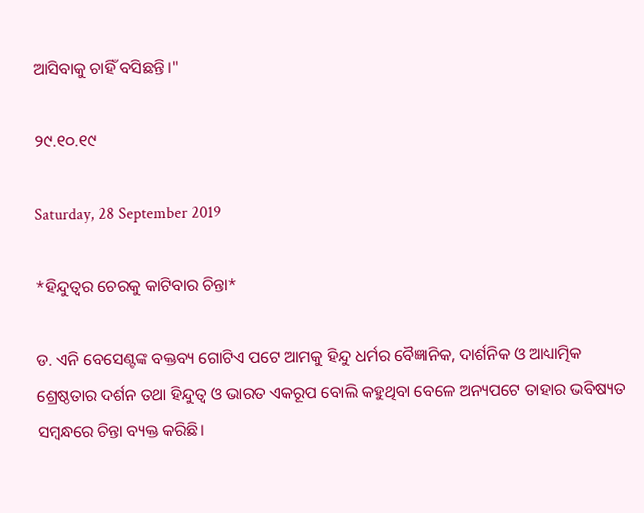ଆସିବାକୁ ଚାହିଁ ବସିଛନ୍ତି।"

୨୯.୧୦.୧୯

Saturday, 28 September 2019

*ହିନ୍ଦୁତ୍ୱର ଚେରକୁ କାଟିବାର ଚିନ୍ତା*

ଡ. ଏନି ବେସେଣ୍ଟଙ୍କ ବକ୍ତବ୍ୟ ଗୋଟିଏ ପଟେ ଆମକୁ ହିନ୍ଦୁ ଧର୍ମର ବୈଜ୍ଞାନିକ, ଦାର୍ଶନିକ ଓ ଆଧ୍ୟାତ୍ମିକ ଶ୍ରେଷ୍ଠତାର ଦର୍ଶନ ତଥା ହିନ୍ଦୁତ୍ୱ ଓ ଭାରତ ଏକରୂପ ବୋଲି କହୁଥିବା ବେଳେ ଅନ୍ୟପଟେ ତାହାର ଭବିଷ୍ୟତ ସମ୍ବନ୍ଧରେ ଚିନ୍ତା ବ୍ୟକ୍ତ କରିଛି।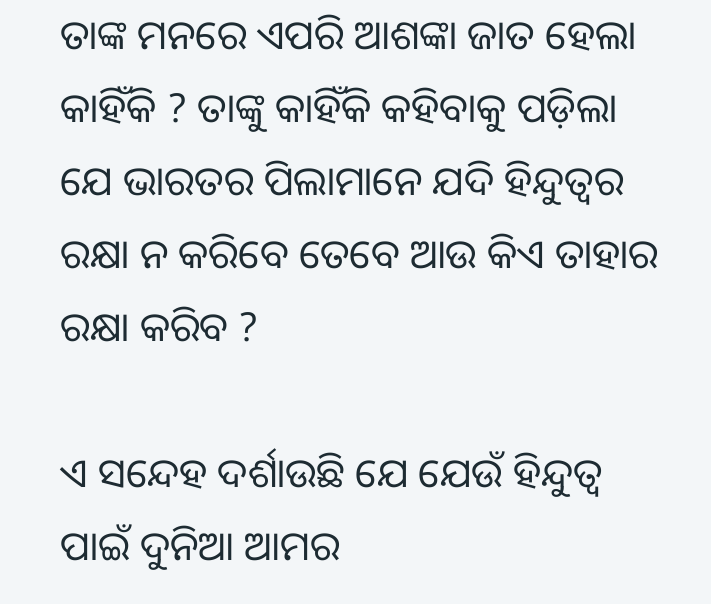ତାଙ୍କ ମନରେ ଏପରି ଆଶଙ୍କା ଜାତ ହେଲା କାହିଁକି ? ତାଙ୍କୁ କାହିଁକି କହିବାକୁ ପଡ଼ିଲା ଯେ ଭାରତର ପିଲାମାନେ ଯଦି ହିନ୍ଦୁତ୍ୱର ରକ୍ଷା ନ କରିବେ ତେବେ ଆଉ କିଏ ତାହାର ରକ୍ଷା କରିବ ?

ଏ ସନ୍ଦେହ ଦର୍ଶାଉଛି ଯେ ଯେଉଁ ହିନ୍ଦୁତ୍ୱ ପାଇଁ ଦୁନିଆ ଆମର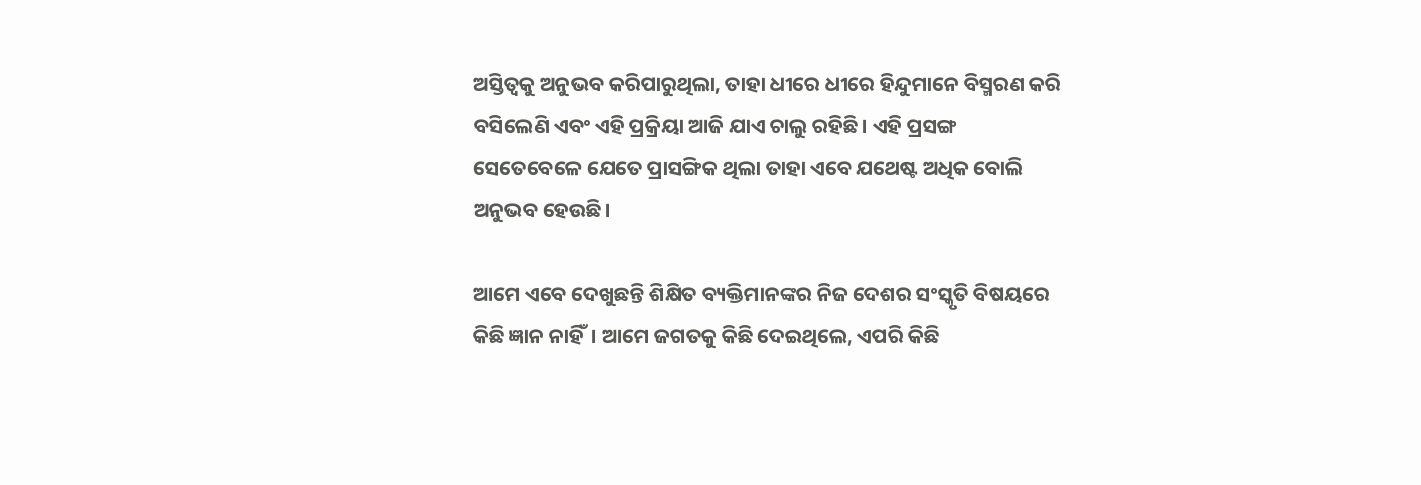ଅସ୍ତିତ୍ୱକୁ ଅନୁଭବ କରିପାରୁଥିଲା, ତାହା ଧୀରେ ଧୀରେ ହିନ୍ଦୁମାନେ ବିସ୍ମରଣ କରି ବସିଲେଣି ଏବଂ ଏହି ପ୍ରକ୍ରିୟା ଆଜି ଯାଏ ଚାଲୁ ରହିଛି। ଏହି ପ୍ରସଙ୍ଗ ସେତେବେଳେ ଯେତେ ପ୍ରାସଙ୍ଗିକ ଥିଲା ତାହା ଏବେ ଯଥେଷ୍ଟ ଅଧିକ ବୋଲି ଅନୁଭବ ହେଉଛି।

ଆମେ ଏବେ ଦେଖୁଛନ୍ତି ଶିକ୍ଷିତ ବ୍ୟକ୍ତିମାନଙ୍କର ନିଜ ଦେଶର ସଂସ୍କୃତି ବିଷୟରେ କିଛି ଜ୍ଞାନ ନାହିଁ। ଆମେ ଜଗତକୁ କିଛି ଦେଇଥିଲେ, ଏପରି କିଛି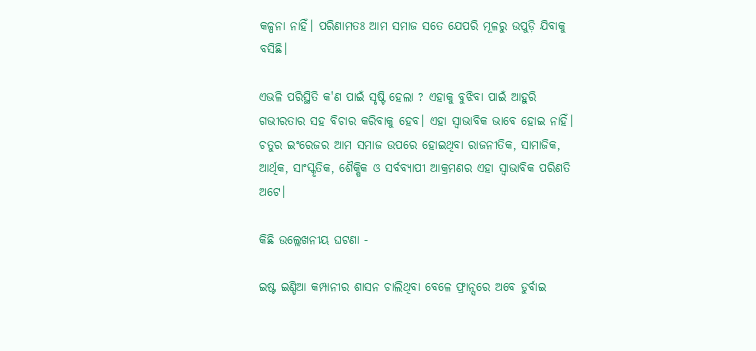କଳ୍ପନା ନାହିଁ। ପରିଣାମତଃ ଆମ ସମାଜ ସତେ ଯେପରି ମୂଳରୁ ଉପୁଡ଼ି ଯିବାକୁ ବସିଛି।

ଏଭଳି ପରିସ୍ଥିତି କ'ଣ ପାଇଁ ସୃଷ୍ଟି ହେଲା ? ଏହାକୁ ବୁଝିବା ପାଇଁ ଆହୁରି ଗଭୀରତାର ସହ ବିଚାର କରିବାକୁ ହେବ। ଏହା ସ୍ୱାଭାବିକ ଭାବେ ହୋଇ ନାହିଁ। ଚତୁର ଇଂରେଜର ଆମ ସମାଜ ଉପରେ ହୋଇଥିବା ରାଜନୀତିକ, ସାମାଜିକ, ଆର୍ଥିକ, ସାଂସ୍କୃତିକ, ଶୈକ୍ଷିକ ଓ ସର୍ବବ୍ୟାପୀ ଆକ୍ରମଣର ଏହା ସ୍ୱାଭାବିକ ପରିଣତି ଅଟେ।

କିଛି ଉଲ୍ଲେଖନୀୟ ଘଟଣା -

ଇଷ୍ଟ ଇଣ୍ଡିଆ କମ୍ପାନୀର ଶାସନ ଚାଲିଥିବା ବେଳେ ଫ୍ରାନ୍ସରେ ଅବେ ଡୁର୍ବାଇ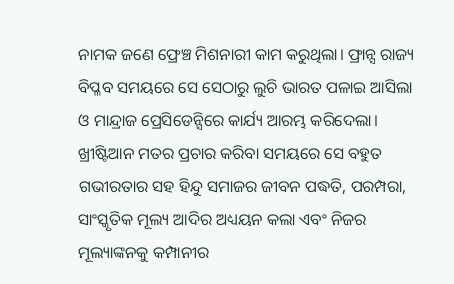ନାମକ ଜଣେ ଫ୍ରେଞ୍ଚ ମିଶନାରୀ କାମ କରୁଥିଲା। ଫ୍ରାନ୍ସ ରାଜ୍ୟ ବିପ୍ଳବ ସମୟରେ ସେ ସେଠାରୁ ଲୁଚି ଭାରତ ପଳାଇ ଆସିଲା ଓ ମାନ୍ଦ୍ରାଜ ପ୍ରେସିଡେନ୍ସିରେ କାର୍ଯ୍ୟ ଆରମ୍ଭ କରିଦେଲା। ଖ୍ରୀଷ୍ଟିଆନ ମତର ପ୍ରଚାର କରିବା ସମୟରେ ସେ ବହୁତ ଗଭୀରତାର ସହ ହିନ୍ଦୁ ସମାଜର ଜୀବନ ପଦ୍ଧତି, ପରମ୍ପରା, ସାଂସ୍କୃତିକ ମୂଲ୍ୟ ଆଦିର ଅଧ୍ୟୟନ କଲା ଏବଂ ନିଜର ମୂଲ୍ୟାଙ୍କନକୁ କମ୍ପାନୀର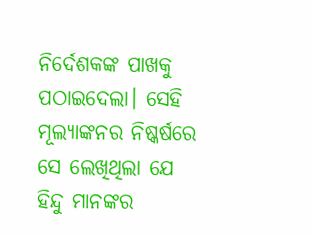ନିର୍ଦେଶକଙ୍କ ପାଖକୁ ପଠାଇଦେଲା। ସେହି ମୂଲ୍ୟାଙ୍କନର ନିଷ୍କର୍ଷରେ ସେ ଲେଖିଥିଲା ଯେ ହିନ୍ଦୁ ମାନଙ୍କର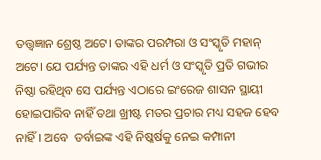ତତ୍ତ୍ୱଜ୍ଞାନ ଶ୍ରେଷ୍ଠ ଅଟେ। ତାଙ୍କର ପରମ୍ପରା ଓ ସଂସ୍କୃତି ମହାନ୍ ଅଟେ। ଯେ ପର୍ଯ୍ୟନ୍ତ ତାଙ୍କର ଏହି ଧର୍ମ ଓ ସଂସ୍କୃତି ପ୍ରତି ଗଭୀର ନିଷ୍ଠା ରହିଥିବ ସେ ପର୍ଯ୍ୟନ୍ତ ଏଠାରେ ଇଂରେଜ ଶାସନ ସ୍ଥାୟୀ ହୋଇପାରିବ ନାହିଁ ତଥା ଖ୍ରୀଷ୍ଟ ମତର ପ୍ରଚାର ମଧ୍ୟ ସହଜ ହେବ ନାହିଁ। ଅବେ  ଡର୍ବାଇଙ୍କ ଏହି ନିଷ୍କର୍ଷକୁ ନେଇ କମ୍ପାନୀ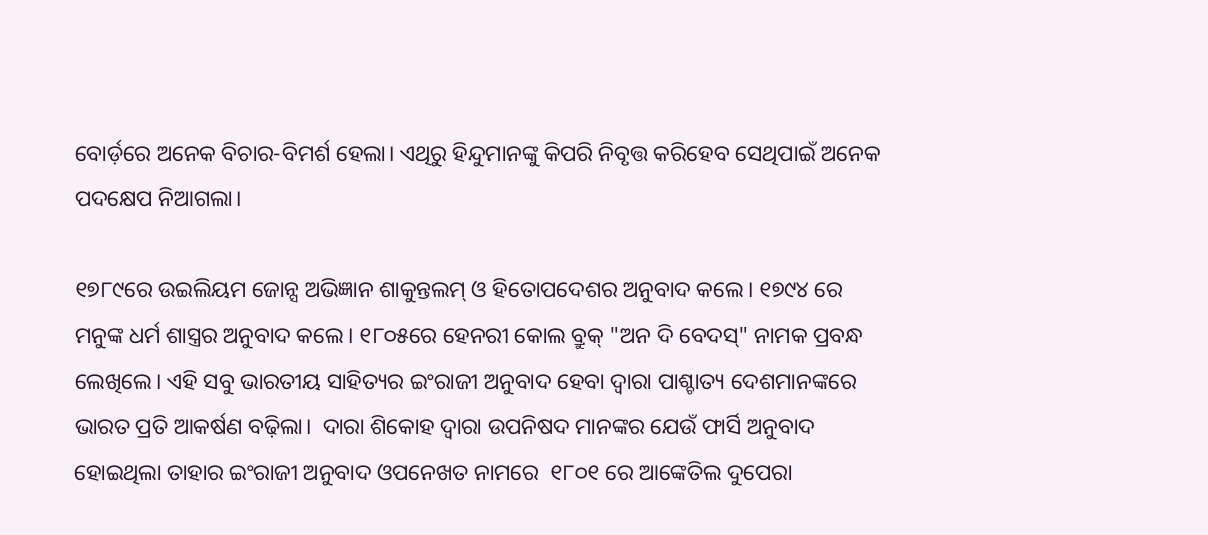ବୋର୍ଡ଼ରେ ଅନେକ ବିଚାର-ବିମର୍ଶ ହେଲା। ଏଥିରୁ ହିନ୍ଦୁମାନଙ୍କୁ କିପରି ନିବୃତ୍ତ କରିହେବ ସେଥିପାଇଁ ଅନେକ ପଦକ୍ଷେପ ନିଆଗଲା।

୧୭୮୯ରେ ଉଇଲିୟମ ଜୋନ୍ସ ଅଭିଜ୍ଞାନ ଶାକୁନ୍ତଲମ୍ ଓ ହିତୋପଦେଶର ଅନୁବାଦ କଲେ। ୧୭୯୪ ରେ ମନୁଙ୍କ ଧର୍ମ ଶାସ୍ତ୍ରର ଅନୁବାଦ କଲେ। ୧୮୦୫ରେ ହେନରୀ କୋଲ ବ୍ରୁକ୍ "ଅନ ଦି ବେଦସ୍" ନାମକ ପ୍ରବନ୍ଧ ଲେଖିଲେ। ଏହି ସବୁ ଭାରତୀୟ ସାହିତ୍ୟର ଇଂରାଜୀ ଅନୁବାଦ ହେବା ଦ୍ୱାରା ପାଶ୍ଚାତ୍ୟ ଦେଶମାନଙ୍କରେ ଭାରତ ପ୍ରତି ଆକର୍ଷଣ ବଢ଼ିଲା।  ଦାରା ଶିକୋହ ଦ୍ୱାରା ଉପନିଷଦ ମାନଙ୍କର ଯେଉଁ ଫାର୍ସି ଅନୁବାଦ ହୋଇଥିଲା ତାହାର ଇଂରାଜୀ ଅନୁବାଦ ଓପନେଖତ ନାମରେ  ୧୮୦୧ ରେ ଆଙ୍କେତିଲ ଦୁପେରା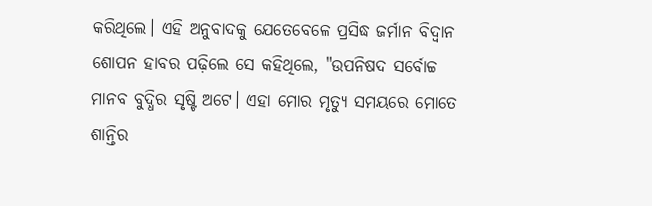କରିଥିଲେ। ଏହି ଅନୁବାଦକୁ ଯେତେବେଳେ ପ୍ରସିଦ୍ଧ ଜର୍ମାନ ବିଦ୍ୱାନ ଶୋପନ ହାବର ପଢ଼ିଲେ ସେ କହିଥିଲେ, "ଉପନିଷଦ ସର୍ବୋଚ୍ଚ ମାନବ ବୁଦ୍ଧିର ସୃଷ୍ଟି ଅଟେ। ଏହା ମୋର ମୃତ୍ୟୁ ସମୟରେ ମୋତେ ଶାନ୍ତିର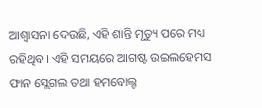ଆଶ୍ୱାସନା ଦେଉଛି, ଏହି ଶାନ୍ତି ମୃତ୍ୟୁ ପରେ ମଧ୍ୟ ରହିଥିବ। ଏହି ସମୟରେ ଆଗଷ୍ଟ ଉଇଲହେମସ ଫାନ ସ୍ଲେଗଲ ତଥା ହମବୋଲ୍ଟ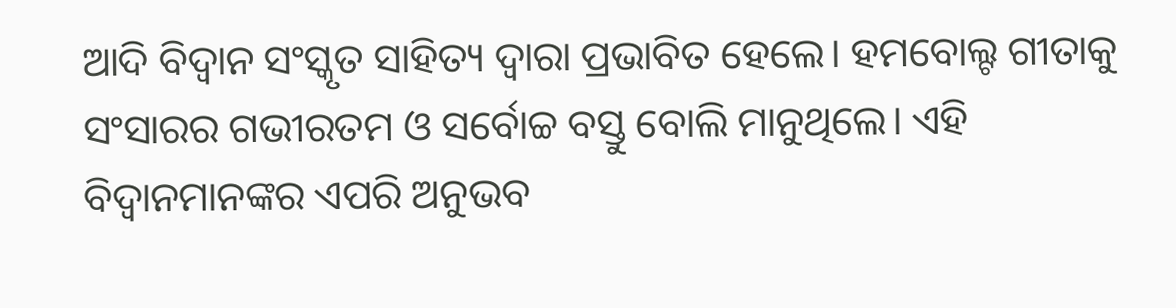ଆଦି ବିଦ୍ୱାନ ସଂସ୍କୃତ ସାହିତ୍ୟ ଦ୍ୱାରା ପ୍ରଭାବିତ ହେଲେ। ହମବୋଲ୍ଟ ଗୀତାକୁ ସଂସାରର ଗଭୀରତମ ଓ ସର୍ବୋଚ୍ଚ ବସ୍ତୁ ବୋଲି ମାନୁଥିଲେ। ଏହି ବିଦ୍ୱାନମାନଙ୍କର ଏପରି ଅନୁଭବ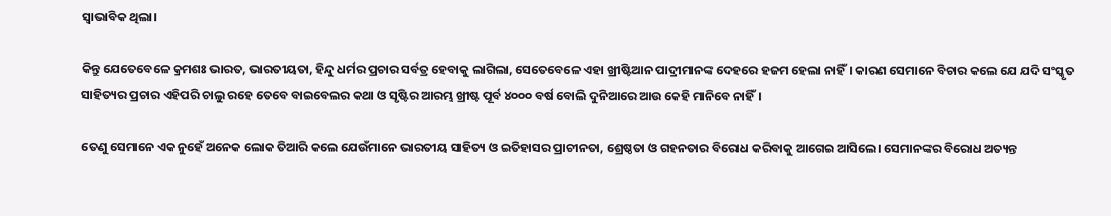ସ୍ୱାଭାବିକ ଥିଲା।

କିନ୍ତୁ ଯେତେବେଳେ କ୍ରମଶଃ ଭାରତ, ଭାରତୀୟତା, ହିନ୍ଦୁ ଧର୍ମର ପ୍ରଚାର ସର୍ବତ୍ର ହେବାକୁ ଲାଗିଲା, ସେତେବେଳେ ଏହା ଖ୍ରୀଷ୍ଟିଆନ ପାଦ୍ରୀମାନଙ୍କ ଦେହରେ ହଜମ ହେଲା ନାହିଁ। କାରଣ ସେମାନେ ବିଚାର କଲେ ଯେ ଯଦି ସଂସ୍କୃତ ସାହିତ୍ୟର ପ୍ରଚାର ଏହିପରି ଚାଲୁ ରହେ ତେବେ ବାଇବେଲର କଥା ଓ ସୃଷ୍ଟିର ଆରମ୍ଭ ଖ୍ରୀଷ୍ଟ ପୂର୍ବ ୪୦୦୦ ବର୍ଷ ବୋଲି ଦୁନିଆରେ ଆଉ କେହି ମାନିବେ ନାହିଁ।

ତେଣୁ ସେମାନେ ଏକ ନୁହେଁ ଅନେକ ଲୋକ ତିଆରି କଲେ ଯେଉଁମାନେ ଭାରତୀୟ ସାହିତ୍ୟ ଓ ଇତିହାସର ପ୍ରାଚୀନତା, ଶ୍ରେଷ୍ଠତା ଓ ଗହନତାର ବିରୋଧ କରିବାକୁ ଆଗେଇ ଆସିଲେ। ସେମାନଙ୍କର ବିରୋଧ ଅତ୍ୟନ୍ତ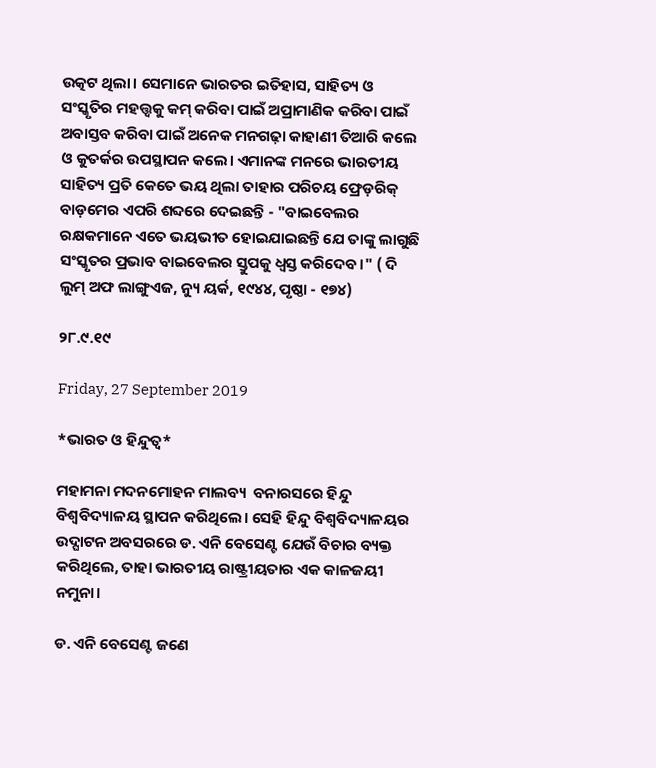ଉତ୍କଟ ଥିଲା। ସେମାନେ ଭାରତର ଇତିହାସ, ସାହିତ୍ୟ ଓ ସଂସ୍କୃତିର ମହତ୍ତ୍ୱକୁ କମ୍ କରିବା ପାଇଁ ଅପ୍ରାମାଣିକ କରିବା ପାଇଁ ଅବାସ୍ତବ କରିବା ପାଇଁ ଅନେକ ମନଗଢ଼ା କାହାଣୀ ତିଆରି କଲେ ଓ କୁତର୍କର ଉପସ୍ଥାପନ କଲେ। ଏମାନଙ୍କ ମନରେ ଭାରତୀୟ ସାହିତ୍ୟ ପ୍ରତି କେତେ ଭୟ ଥିଲା ତାହାର ପରିଚୟ ଫ୍ରେଡ଼ରିକ୍ ବାଡ଼ମେର ଏପରି ଶବ୍ଦରେ ଦେଇଛନ୍ତି - "ବାଇବେଲର ରକ୍ଷକମାନେ ଏତେ ଭୟଭୀତ ହୋଇଯାଇଛନ୍ତି ଯେ ତାଙ୍କୁ ଲାଗୁଛି ସଂସ୍କୃତର ପ୍ରଭାବ ବାଇବେଲର ସ୍ତୁପକୁ ଧ୍ୱସ୍ତ କରିଦେବ।" ( ଦି ଲୁମ୍ ଅଫ ଲାଙ୍ଗୁଏଜ, ନ୍ୟୁ ୟର୍କ, ୧୯୪୪, ପୃଷ୍ଠା - ୧୭୪)

୨୮.୯.୧୯

Friday, 27 September 2019

*ଭାରତ ଓ ହିନ୍ଦୁତ୍ୱ*

ମହାମନା ମଦନମୋହନ ମାଲବ୍ୟ  ବନାରସରେ ହିନ୍ଦୁ ବିଶ୍ୱବିଦ୍ୟାଳୟ ସ୍ଥାପନ କରିଥିଲେ। ସେହି ହିନ୍ଦୁ ବିଶ୍ୱବିଦ୍ୟାଳୟର ଉଦ୍ଘାଟନ ଅବସରରେ ଡ. ଏନି ବେସେଣ୍ଟ ଯେଉଁ ବିଚାର ବ୍ୟକ୍ତ କରିଥିଲେ, ତାହା ଭାରତୀୟ ରାଷ୍ଟ୍ରୀୟତାର ଏକ କାଳଜୟୀ ନମୁନା।

ଡ. ଏନି ବେସେଣ୍ଟ ଜଣେ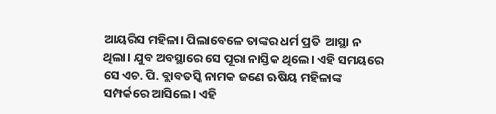ଆୟରିସ ମହିଳା। ପିଲାବେଳେ ତାଙ୍କର ଧର୍ମ ପ୍ରତି  ଆସ୍ଥା ନ ଥିଲା। ଯୁବ ଅବସ୍ଥାରେ ସେ ପୂରା ନାସ୍ତିକ ଥିଲେ। ଏହି ସମୟରେ ସେ ଏଚ. ପି. ବ୍ଲାବତସ୍କି ନାମକ ଜଣେ ଋଷିୟ ମହିଳାଙ୍କ ସମ୍ପର୍କରେ ଆସିଲେ। ଏହି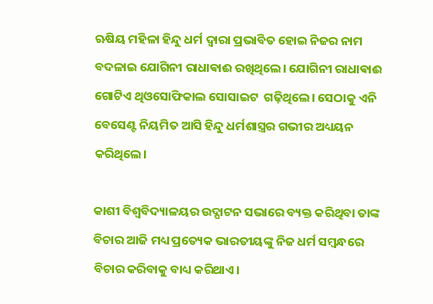ଋଷିୟ ମହିଳା ହିନ୍ଦୁ ଧର୍ମ ଦ୍ୱାରା ପ୍ରଭାବିତ ହୋଇ ନିଜର ନାମ ବଦଳାଇ ଯୋଗିନୀ ରାଧାଵାଈ ରଖିଥିଲେ। ଯୋଗିନୀ ରାଧାଵାଈ ଗୋଟିଏ ଥିଓସୋଫିକାଲ ସୋସାଇଟ  ଗଢ଼ିଥିଲେ। ସେଠାକୁ ଏନି ବେସେଣ୍ଟ ନିୟମିତ ଆସି ହିନ୍ଦୁ ଧର୍ମଶାସ୍ତ୍ରର ଗଭୀର ଅଧ୍ୟୟନ କରିଥିଲେ।

କାଶୀ ବିଶ୍ୱବିଦ୍ୟାଳୟର ଉଦ୍ଘାଟନ ସଭାରେ ବ୍ୟକ୍ତ କରିଥିବା ତାଙ୍କ ବିଚାର ଆଜି ମଧ୍ୟ ପ୍ରତ୍ୟେକ ଭାରତୀୟଙ୍କୁ ନିଜ ଧର୍ମ ସମ୍ବନ୍ଧରେ ବିଚାର କରିବାକୁ ବାଧ୍ୟ କରିଥାଏ।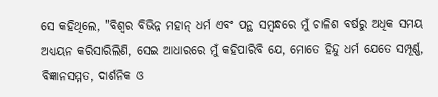ସେ କହିଥିଲେ, "ବିଶ୍ୱର ବିଭିନ୍ନ ମହାନ୍ ଧର୍ମ ଏବଂ ପନ୍ଥ ସମ୍ବନ୍ଧରେ ମୁଁ ଚାଳିଶ ବର୍ଷରୁ ଅଧିକ ସମୟ ଅଧ୍ୟୟନ କରିସାରିଲିଣି, ସେଇ ଆଧାରରେ ମୁଁ କହିପାରିବି ଯେ, ମୋତେ ହିନ୍ଦୁ ଧର୍ମ ଯେତେ ସମ୍ପୂର୍ଣ୍ଣ, ବିଜ୍ଞାନସମ୍ମତ, ଦାର୍ଶନିକ ଓ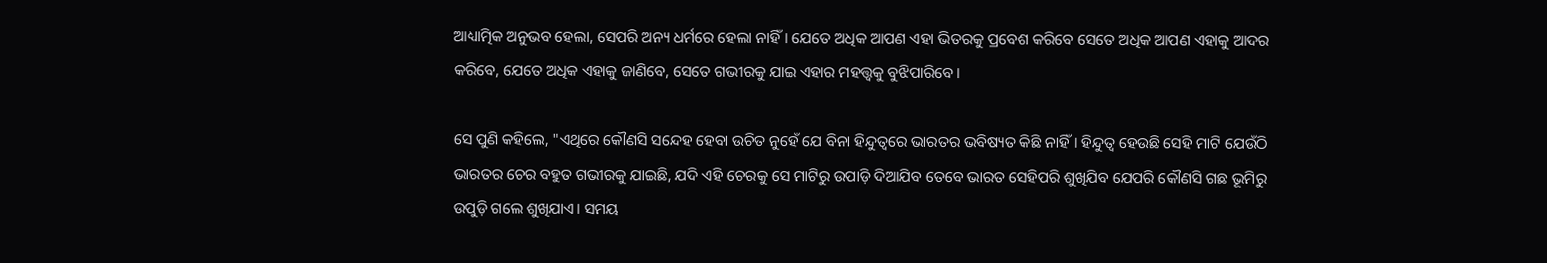ଆଧ୍ୟାତ୍ମିକ ଅନୁଭବ ହେଲା, ସେପରି ଅନ୍ୟ ଧର୍ମରେ ହେଲା ନାହିଁ। ଯେତେ ଅଧିକ ଆପଣ ଏହା ଭିତରକୁ ପ୍ରବେଶ କରିବେ ସେତେ ଅଧିକ ଆପଣ ଏହାକୁ ଆଦର କରିବେ, ଯେତେ ଅଧିକ ଏହାକୁ ଜାଣିବେ, ସେତେ ଗଭୀରକୁ ଯାଇ ଏହାର ମହତ୍ତ୍ୱକୁ ବୁଝିପାରିବେ।

ସେ ପୁଣି କହିଲେ, "ଏଥିରେ କୌଣସି ସନ୍ଦେହ ହେବା ଉଚିତ ନୁହେଁ ଯେ ବିନା ହିନ୍ଦୁତ୍ୱରେ ଭାରତର ଭବିଷ୍ୟତ କିଛି ନାହିଁ। ହିନ୍ଦୁତ୍ୱ ହେଉଛି ସେହି ମାଟି ଯେଉଁଠି ଭାରତର ଚେର ବହୁତ ଗଭୀରକୁ ଯାଇଛି, ଯଦି ଏହି ଚେରକୁ ସେ ମାଟିରୁ ଉପାଡ଼ି ଦିଆଯିବ ତେବେ ଭାରତ ସେହିପରି ଶୁଖିଯିବ ଯେପରି କୌଣସି ଗଛ ଭୂମିରୁ ଉପୁଡ଼ି ଗଲେ ଶୁଖିଯାଏ। ସମୟ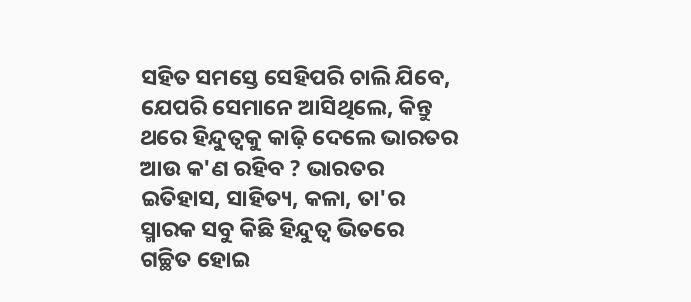ସହିତ ସମସ୍ତେ ସେହିପରି ଚାଲି ଯିବେ, ଯେପରି ସେମାନେ ଆସିଥିଲେ, କିନ୍ତୁ ଥରେ ହିନ୍ଦୁତ୍ୱକୁ କାଢ଼ି ଦେଲେ ଭାରତର ଆଉ କ'ଣ ରହିବ ? ଭାରତର ଇତିହାସ, ସାହିତ୍ୟ, କଳା, ତା'ର ସ୍ମାରକ ସବୁ କିଛି ହିନ୍ଦୁତ୍ୱ ଭିତରେ ଗଚ୍ଛିତ ହୋଇ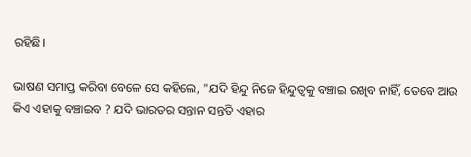ରହିଛି।

ଭାଷଣ ସମାପ୍ତ କରିବା ବେଳେ ସେ କହିଲେ, "ଯଦି ହିନ୍ଦୁ ନିଜେ ହିନ୍ଦୁତ୍ୱକୁ ବଞ୍ଚାଇ ରଖିବ ନାହିଁ, ତେବେ ଆଉ କିଏ ଏହାକୁ ବଞ୍ଚାଇବ ? ଯଦି ଭାରତର ସନ୍ତାନ ସନ୍ତତି ଏହାର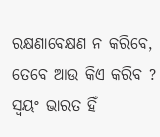ରକ୍ଷଣାବେକ୍ଷଣ ନ କରିବେ, ତେବେ ଆଉ କିଏ କରିବ ? ସ୍ବୟଂ ଭାରତ ହିଁ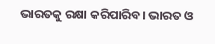ଭାରତକୁ ରକ୍ଷା କରିପାରିବ। ଭାରତ ଓ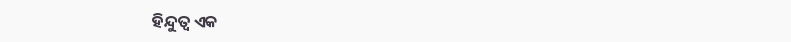ହିନ୍ଦୁତ୍ୱ ଏକ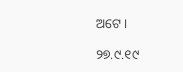ଅଟେ।

୨୭.୯.୧୯